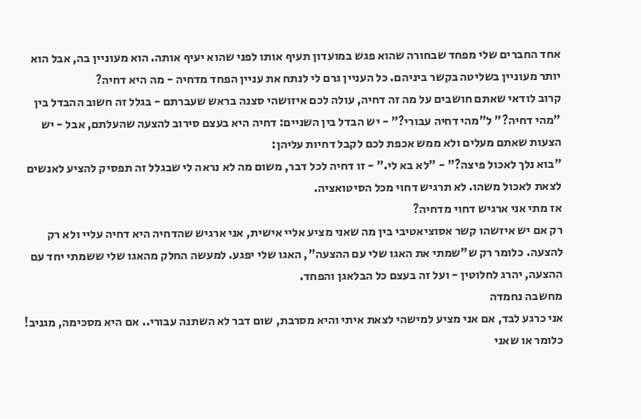אחד החברים שלי מפחד שבחורה שהוא פגש במועדון תעיף אותו לפני שהוא יעיף אותה. הוא מעוניין בה, אבל הוא יותר מעוניין בשליטה בקשר ביניהם. כל העניין גרם לי לנתח את עניין הפחד מדחיה - מה היא דחיה?
קרוב לודאי שאתם חושבים על מה זה דחיה, עולה לכם איזושהי סצנה בראש שעברתם - בגלל זה חשוב ההבדל בין "מהי דחיה?" ל"מהי דחיה עבורי?" - יש הבדל בין השניים: דחיה היא בעצם סירוב להצעה שהעלתם, אבל - יש הצעות שאתם מעלים ולא ממש אכפת לכם לקבל דחיות עליהן:
"בוא נלך לאכול פיצה?" - "לא בא לי." - זו דחיה לכל דבר, משום מה לא נראה לי שבגלל זה תפסיק להציע לאנשים לצאת לאכול משהו. לא תרגיש דחוי מכל הסיטואציה.
אז מתי אני ארגיש דחוי מדחיה?
רק אם יש איזשהו קשר אסוציאטיבי בין מה שאני מציע אליי אישית, אני ארגיש שהדחיה היא דחיה עליי ולא רק להצעה. כלומר רק ש"שמתי את האגו שלי עם ההצעה", האגו שלי יפגע. למעשה החלק מהאגו שלי ששמתי יחד עם ההצעה, יהרג לחלוטין - ועל זה בעצם כל הבלאגן והפחד.
מחשבה נחמדה
אני כרגע לבד, אם אני מציע למישהי לצאת איתי והיא מסרבת, שום דבר לא השתנה עבורי.. אם היא מסכימה, מגניב! כלומר או שאני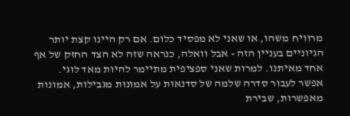מרוויח משהו, או שאני לא מפסיד כלום. אם רק היינו קצת יותר הגיוניים בעניין הזה - אבל וואלה, כנראה שזה לא הצד החזק של אף אחד מאיתנו. למרות שאני ספציפית מתיימר להיות מאד לוגי.
אפשר לעבור סדרה שלמה של סדנאות על אמונות מגבילות, אמונות מאפשרות, שבירת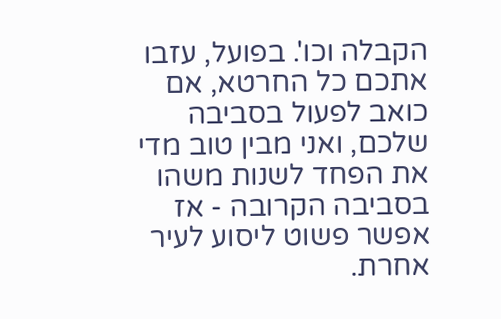הקבלה וכו'. בפועל, עזבו אתכם כל החרטא, אם כואב לפעול בסביבה שלכם, ואני מבין טוב מדי את הפחד לשנות משהו בסביבה הקרובה - אז אפשר פשוט ליסוע לעיר אחרת.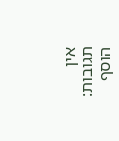אין תגובות:
הוסף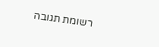רשומת תגובה